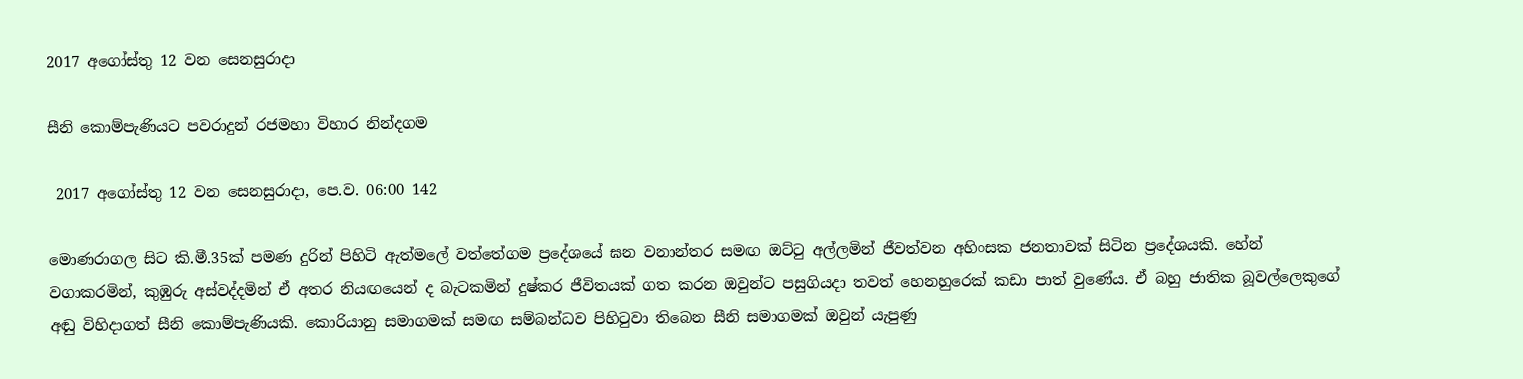2017 අගෝස්තු 12 වන සෙනසුරාදා

සීනි කොම්පැණියට පවරාදුන් රජමහා විහාර නින්දගම

 2017 අගෝස්තු 12 වන සෙනසුරාදා, පෙ.ව. 06:00 142

මොණරාගල සිට කි.මී.35ක් පමණ දුරින් පිහිටි ඇත්මලේ වත්තේගම ප්‍රදේශයේ ඝන වනාන්තර සමඟ ඔට්ටු අල්ලමින් ජීවත්වන අහිංසක ජනතාවක් සිටින ප්‍රදේශයකි. හේන් වගාකරමින්, කුඹුරු අස්වද්දමින් ඒ අතර නියඟයෙන් ද බැටකමින් දුෂ්කර ජීවිතයක් ගත කරන ඔවුන්ට පසුගියදා තවත් හෙනහුරෙක් කඩා පාත් වුණේය. ඒ බහු ජාතික බූවල්ලෙකුගේ අඬු විහිදාගත් සීනි කොම්පැණියකි. කොරියානු සමාගමක් සමඟ සම්බන්ධව පිහිටුවා තිබෙන සීනි සමාගමක් ඔවුන් යැපුණු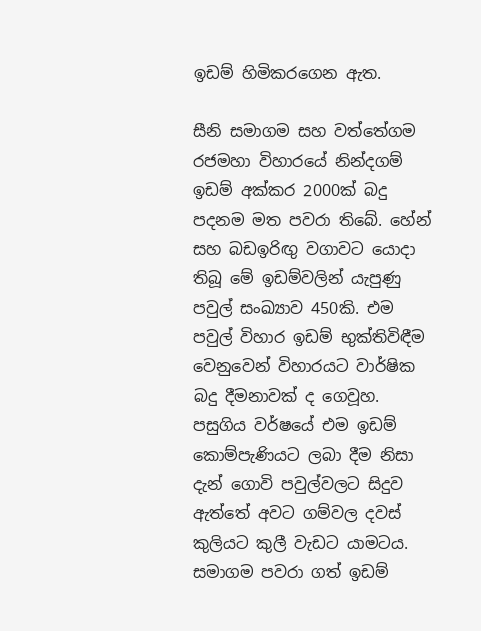ඉඩම් හිමිකරගෙන ඇත.

සීනි සමාගම සහ වත්තේගම රජමහා විහාරයේ නින්දගම් ඉඩම් අක්කර 2000ක් බදු පදනම මත පවරා තිබේ. හේන් සහ බඩඉරිඟු වගාවට යොදා තිබූ මේ ඉඩම්වලින් යැපුණු පවුල් සංඛ්‍යාව 450කි. එම පවුල් විහාර ඉඩම් භුක්තිවිඳීම වෙනුවෙන් විහාරයට වාර්ෂික බදු දීමනාවක් ද ගෙවූහ. පසුගිය වර්ෂයේ එම ඉඩම් කොම්පැණියට ලබා දීම නිසා දැන් ගොවි පවුල්වලට සිදුව ඇත්තේ අවට ගම්වල දවස් කුලියට කුලී වැඩට යාමටය. සමාගම පවරා ගත් ඉඩම්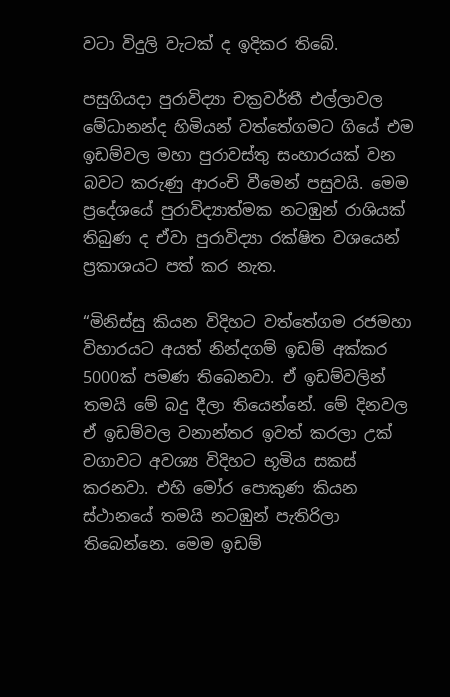වටා විදුලි වැටක් ද ඉදිකර තිබේ.

පසුගියදා පුරාවිද්‍යා චක්‍රවර්තී එල්ලාවල මේධානන්ද හිමියන් වත්තේගමට ගියේ එම ඉඩම්වල මහා පුරාවස්තු සංහාරයක් වන බවට කරුණු ආරංචි වීමෙන් පසුවයි. මෙම ප්‍රදේශයේ පුරාවිද්‍යාත්මක නටඹුන් රාශියක් තිබුණ ද ඒවා පුරාවිද්‍යා රක්ෂිත වශයෙන් ප්‍රකාශයට පත් කර නැත.

“මිනිස්සු කියන විදිහට වත්තේගම රජමහා විහාරයට අයත් නින්දගම් ඉඩම් අක්කර 5000ක් පමණ තිබෙනවා. ඒ ඉඩම්වලින් තමයි මේ බදු දීලා තියෙන්නේ. මේ දිනවල ඒ ඉඩම්වල වනාන්තර ඉවත් කරලා උක් වගාවට අවශ්‍ය විදිහට භූමිය සකස් කරනවා. එහි මෝර පොකුණ කියන ස්ථානයේ තමයි නටඹුන් පැතිරිලා තිබෙන්නෙ. මෙම ඉඩම්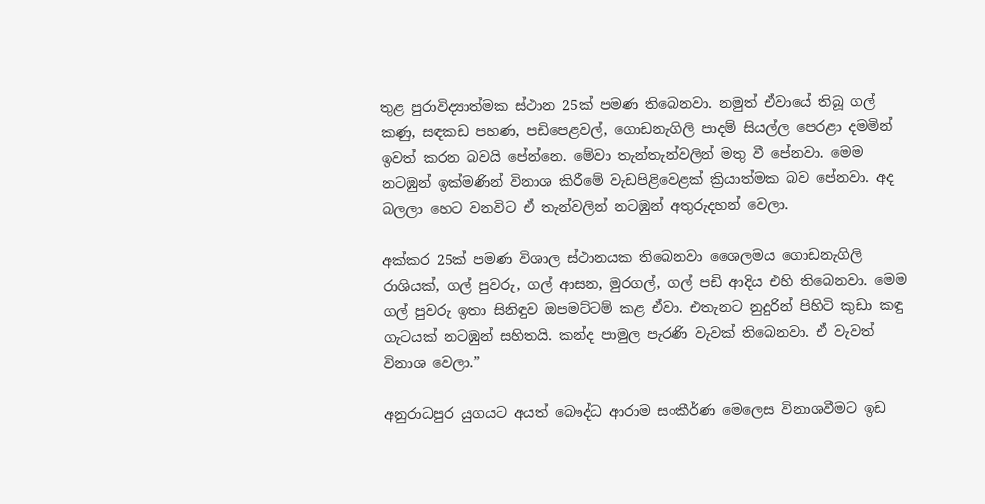තුළ පුරාවිද්‍යාත්මක ස්ථාන 25ක් පමණ තිබෙනවා. නමුත් ඒවායේ තිබූ ගල් කණු, සඳකඩ පහණ, පඩිපෙළවල්, ගොඩනැගිලි පාදම් සියල්ල පෙරළා දමමින් ඉවත් කරන බවයි පේන්නෙ. මේවා තැන්තැන්වලින් මතු වී පේනවා. මෙම නටඹුන් ඉක්මණින් විනාශ කිරීමේ වැඩපිළිවෙළක් ක්‍රියාත්මක බව පේනවා. අද බලලා හෙට වනවිට ඒ තැන්වලින් නටඹුන් අතුරුදහන් වෙලා.

අක්කර 25ක් පමණ විශාල ස්ථානයක තිබෙනවා ශෛලමය ගොඩනැගිලි රාශියක්, ගල් පුවරු, ගල් ආසන, මුරගල්, ගල් පඩි ආදිය එහි තිබෙනවා. මෙම ගල් පුවරු ඉතා සිනිඳුව ඔපමට්ටම් කළ ඒවා. එතැනට නුදුරින් පිහිටි කුඩා කඳු ගැටයක් නටඹුන් සහිතයි. කන්ද පාමුල පැරණි වැවක් තිබෙනවා. ඒ වැවත් විනාශ වෙලා.”

අනුරාධපුර යුගයට අයත් බෞද්ධ ආරාම සංකීර්ණ මෙලෙස විනාශවීමට ඉඩ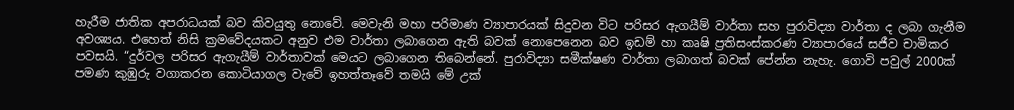හැරීම ජාතික අපරාධයක් බව කිවයුතු නොවේ. මෙවැනි මහා පරිමාණ ව්‍යාපාරයක් සිදුවන විට පරිසර ඇගයීම් වාර්තා සහ පුරාවිද්‍යා වාර්තා ද ලබා ගැනීම අවශ්‍යය. එහෙත් නිසි ක්‍රමවේදයකට අනුව එම වාර්තා ලබාගෙන ඇති බවක් නොපෙනෙන බව ඉඩම් හා කෘෂි ප්‍රතිසංස්කරණ ව්‍යාපාරයේ සජීව චාමිකර පවසයි. “දුර්වල පරිසර ඇගැයීම් වාර්තාවක් මෙයට ලබාගෙන තිබෙන්නේ. පුරාවිද්‍යා සමීක්ෂණ වාර්තා ලබාගත් බවක් පේන්න නැහැ. ගොවි පවුල් 2000ක් පමණ කුඹුරු වගාකරන කොටියාගල වැවේ ඉහත්තෑවේ තමයි මේ උක්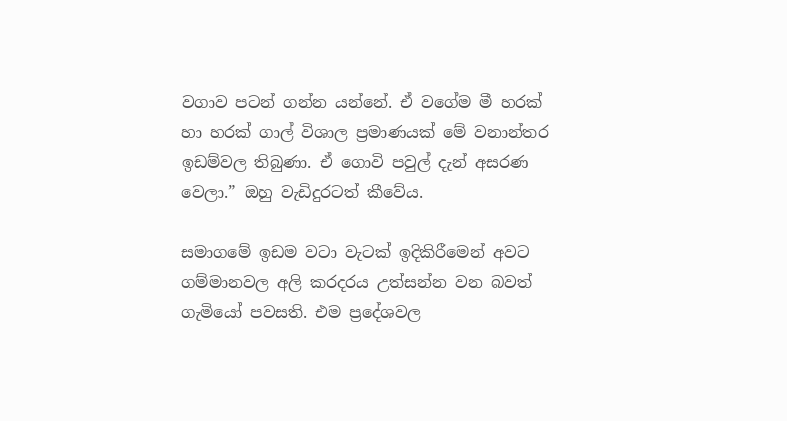වගාව පටන් ගන්න යන්නේ. ඒ වගේම මී හරක් හා හරක් ගාල් විශාල ප්‍රමාණයක් මේ වනාන්තර ඉඩම්වල තිබුණා. ඒ ගොවි පවුල් දැන් අසරණ වෙලා.” ඔහු වැඩිදුරටත් කීවේය.

සමාගමේ ඉඩම වටා වැටක් ඉදිකිරීමෙන් අවට ගම්මානවල අලි කරදරය උත්සන්න වන බවත් ගැමියෝ පවසති. එම ප්‍රදේශවල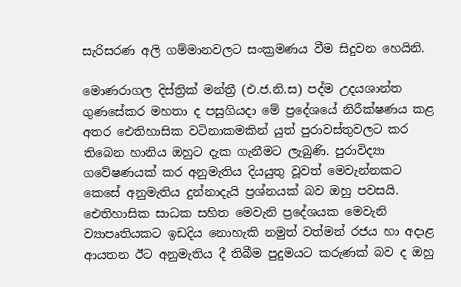සැරිසරණ අලි ගම්මානවලට සංක්‍රමණය වීම සිදුවන හෙයිනි.

මොණරාගල දිස්ත්‍රික් මන්ත්‍රී (එ.ජ.නි.ස) පද්ම උදයශාන්ත ගුණසේකර මහතා ද පසුගියදා මේ ප්‍රදේශයේ නිරීක්ෂණය කළ අතර ඓතිහාසික වටිනාකමකින් යුත් පුරාවස්තුවලට කර තිබෙන හානිය ඔහුට දැක ගැනීමට ලැබුණි. පුරාවිද්‍යා ගවේෂණයක් කර අනුමැතිය දියයුතු වූවත් මෙවැන්නකට කෙසේ අනුමැතිය දුන්නාදැයි ප්‍රශ්නයක් බව ඔහු පවසයි. ඓතිහාසික සාධක සහිත මෙවැනි ප්‍රදේශයක මෙවැනි ව්‍යාපෘතියකට ඉඩදිය නොහැකි නමුත් වත්මන් රජය හා අදාළ ආයතන ඊට අනුමැතිය දී තිබීම පුදුමයට කරුණක් බව ද ඔහු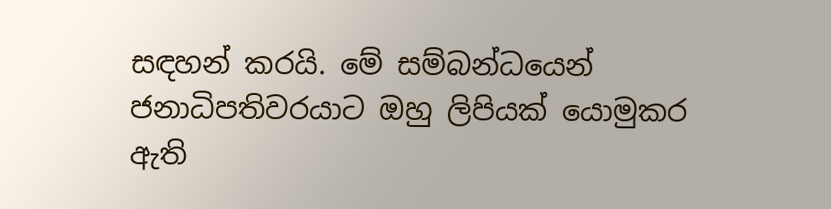සඳහන් කරයි. මේ සම්බන්ධයෙන් ජනාධිපතිවරයාට ඔහු ලිපියක් යොමුකර ඇති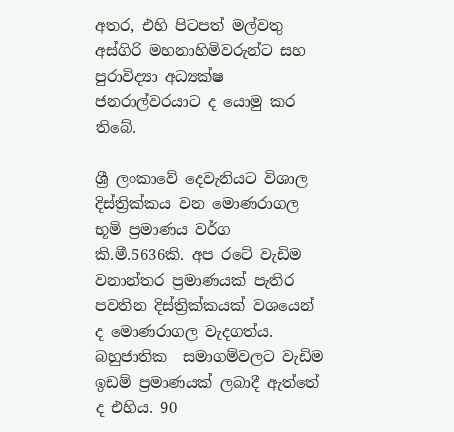අතර, එහි පිටපත් මල්වතු අස්ගිරි මහනාහිමිවරුන්ට සහ පුරාවිද්‍යා අධ්‍යක්ෂ ජනරාල්වරයාට ද යොමු කර තිබේ.

ශ්‍රී ලංකාවේ දෙවැනියට විශාල දිස්ත්‍රික්කය වන මොණරාගල භූමි ප්‍රමාණය වර්ග කි.මී.5636කි. අප රටේ වැඩිම වනාන්තර ප්‍රමාණයක් පැතිර පවතින දිස්ත්‍රික්කයක් වශයෙන් ද මොණරාගල වැදගත්ය. බහුජාතික  සමාගම්වලට වැඩිම ඉඩම් ප්‍රමාණයක් ලබාදී ඇත්තේ ද එහිය. 90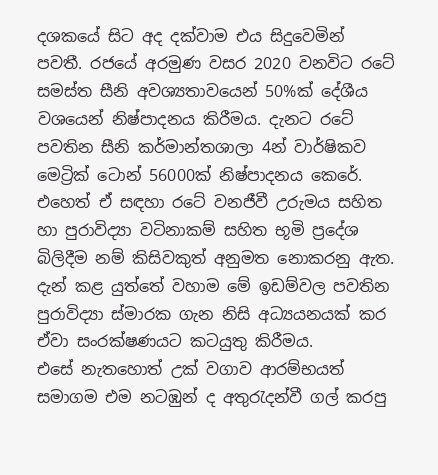දශකයේ සිට අද දක්වාම එය සිදුවෙමින් පවතී. රජයේ අරමුණ වසර 2020 වනවිට රටේ සමස්ත සීනි අවශ්‍යතාවයෙන් 50%ක් දේශීය වශයෙන් නිෂ්පාදනය කිරීමය. දැනට රටේ පවතින සීනි කර්මාන්තශාලා 4න් වාර්ෂිකව මෙට්‍රික් ටොන් 56000ක් නිෂ්පාදනය කෙරේ.  එහෙත් ඒ සඳහා රටේ වනජීවී උරුමය සහිත හා පුරාවිද්‍යා වටිනාකම් සහිත භූමි ප්‍රදේශ බිලිදීම නම් කිසිවකුත් අනුමත නොකරනු ඇත. දැන් කළ යුත්තේ වහාම මේ ඉඩම්වල පවතින පුරාවිද්‍යා ස්මාරක ගැන නිසි අධ්‍යයනයක් කර ඒවා සංරක්ෂණයට කටයුතු කිරීමය.
එසේ නැතහොත් උක් වගාව ආරම්භයත් සමාගම එම නටඹුන් ද අතුරැදන්වී ගල් කරපු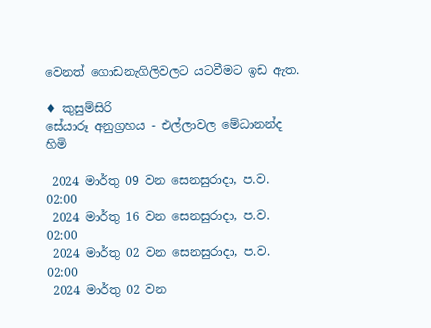වෙනත් ගොඩනැගිලිවලට යටවීමට ඉඩ ඇත.

♦ කුසුම්සිරි
සේයාරූ අනුග්‍රහය - එල්ලාවල මේධානන්ද හිමි

 2024 මාර්තු 09 වන සෙනසුරාදා, ප.ව. 02:00
 2024 මාර්තු 16 වන සෙනසුරාදා, ප.ව. 02:00
 2024 මාර්තු 02 වන සෙනසුරාදා, ප.ව. 02:00
 2024 මාර්තු 02 වන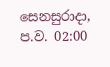සෙනසුරාදා, ප.ව. 02:00